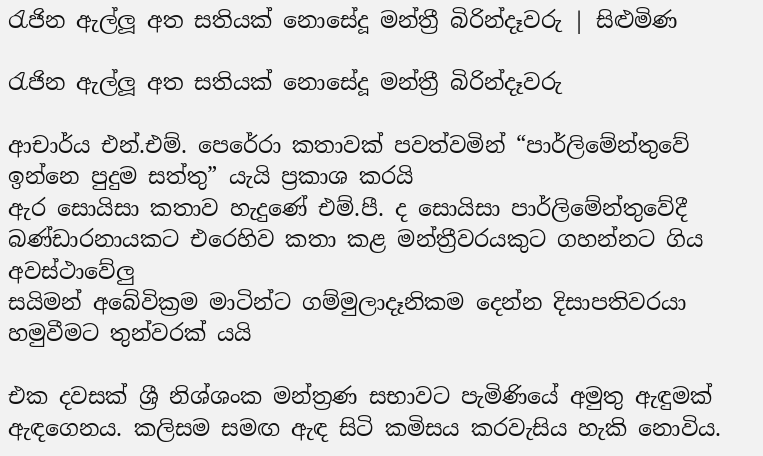රැජින ඇල්ලූ අත සතියක් නොසේදූ මන්ත්‍රී බිරින්දෑවරු | සිළුමිණ

රැජින ඇල්ලූ අත සතියක් නොසේදූ මන්ත්‍රී බිරින්දෑවරු

ආචාර්ය එන්.එම්. පෙරේරා කතාවක් පවත්වමින් “පාර්ලිමේන්තුවේ ඉන්නෙ පුදුම සත්තු” යැයි ප්‍රකාශ කරයි
ඇර සොයිසා කතාව හැදුණේ එම්.පී. ද සොයිසා පාර්ලිමේන්තුවේදී බණ්ඩාරනායකට එරෙහිව කතා කළ මන්ත්‍රීවරයකුට ගහන්නට ගිය අවස්ථාවේලු
සයිමන් අබේවික්‍රම මාටින්ට ගම්මුලාදෑනිකම දෙන්න දිසාපතිවරයා හමුවීමට තුන්වරක් යයි

එක දවසක් ශ්‍රී නිශ්ශංක මන්ත්‍රණ සභාවට පැමිණියේ අමුතු ඇඳුමක් ඇඳගෙනය. කලිසම සමඟ ඇඳ සිටි කමිසය කරවැසිය හැකි නොවිය.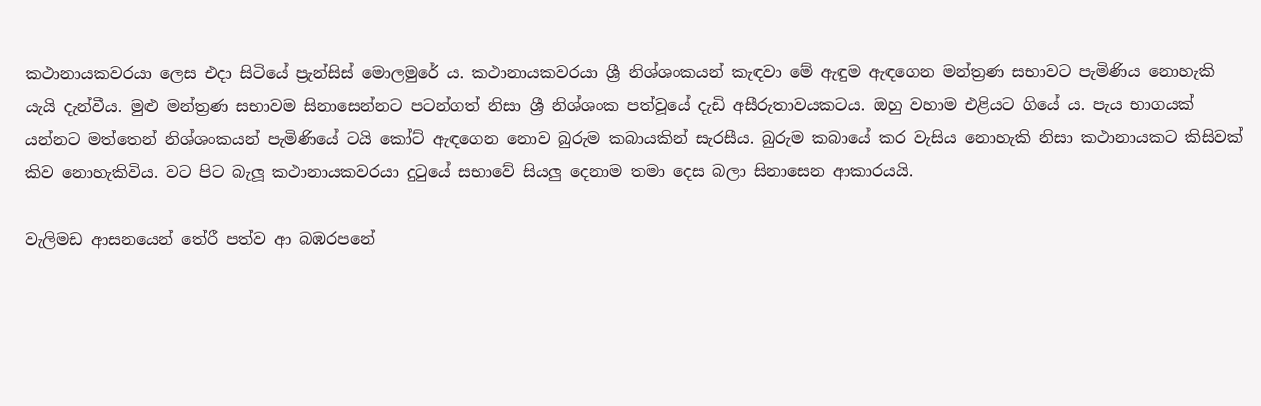කථානායකවරයා ලෙස එදා සිටියේ ප්‍රැන්සිස් මොලමුරේ ය. කථානායකවරයා ශ්‍රී නිශ්ශංකයන් කැඳවා මේ ඇඳුම ඇඳගෙන මන්ත්‍රණ සභාවට පැමිණිය නොහැකි යැයි දැන්වීය. මුළු මන්ත්‍රණ සභාවම සිනාසෙන්නට පටන්ගත් නිසා ශ්‍රී නිශ්ශංක පත්වූයේ දැඩි අසීරුතාවයකටය. ඔහු වහාම එළියට ගියේ ය. පැය භාගයක් යන්නට මත්තෙන් නිශ්ශංකයන් පැමිණියේ ටයි කෝට් ඇඳගෙන නොව බුරුම කබායකින් සැරසීය. බුරුම කබායේ කර වැසිය නොහැකි නිසා කථානායකට කිසිවක් කිව නොහැකිවිය. වට පිට බැලූ කථානායකවරයා දුටුයේ සභාවේ සියලු දෙනාම තමා දෙස බලා සිනාසෙන ආකාරයයි.

වැලිමඩ ආසනයෙන් තේරී පත්ව ආ බඹරපනේ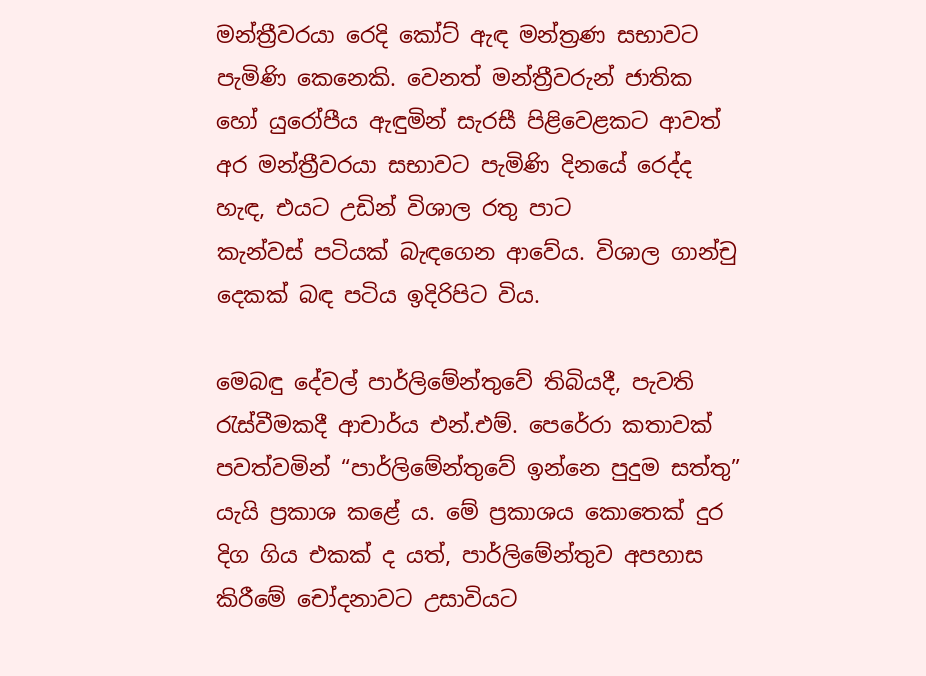මන්ත්‍රීවරයා රෙදි කෝට් ඇඳ මන්ත්‍රණ සභාවට පැමිණි කෙනෙකි. වෙනත් මන්ත්‍රීවරුන් ජාතික හෝ යුරෝපීය ඇඳුමින් සැරසී පිළිවෙළකට ආවත් අර මන්ත්‍රීවරයා සභාවට පැමිණි දිනයේ රෙද්ද හැඳ, එයට උඩින් විශාල රතු පාට කැන්වස් ‍පටියක් බැඳගෙන ආවේය. විශාල ගාන්චු දෙකක් බඳ පටිය ඉදිරිපිට විය.

මෙබඳු දේවල් පාර්ලිමේන්තුවේ තිබියදී, පැවති රැස්වීමකදී ආචාර්ය එන්.එම්. පෙරේරා කතාවක් පවත්වමින් “පාර්ලිමේන්තුවේ ඉන්නෙ පුදුම සත්තු” යැයි ප්‍රකාශ ක‍ළේ ය. මේ ප්‍රකාශය කොතෙක් දුර දිග ගිය එකක් ද යත්, පාර්ලිමේන්තුව අපහාස කිරීමේ චෝදනාවට උසාවියට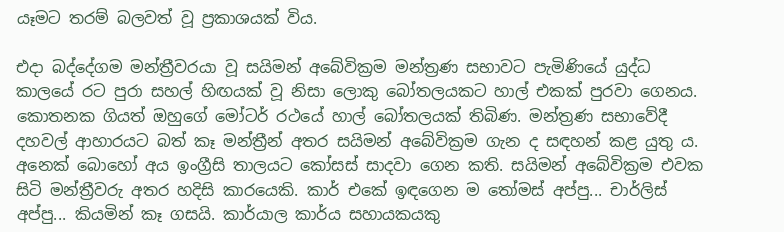යෑමට තරම් බලවත් වූ ප්‍රකාශයක් විය.

එදා බද්දේගම මන්ත්‍රීවරයා වූ සයිමන් අබේවික්‍රම මන්ත්‍රණ සභාවට පැමිණියේ යුද්ධ කාලයේ රට පුරා සහල් හිඟයක් වූ නිසා ලොකු බෝතලයකට හාල් එකක් පුරවා ගෙනය. කොතනක ගියත් ඔහුගේ මෝටර් රථයේ හාල් බෝතලයක් තිබිණ. මන්ත්‍රණ සභාවේදී දහවල් ආහාරයට බත් කෑ මන්ත්‍රීන් අතර සයිමන් අබේවික්‍රම ගැන ද සඳහන් කළ යුතු ය. අනෙක් බොහෝ අය ඉංග්‍රීසි තාලයට කෝසස් සාදවා ගෙන කති. සයිමන් අබේවික්‍රම එවක සිටි මන්ත්‍රීවරු අතර හදිසි කාරයෙකි. කාර් එකේ ඉඳගෙන ම තෝමස් අප්පු... චාර්ලිස් අප්පු‍... කියමින් කෑ ගසයි. කාර්යාල කාර්ය සහායකයකු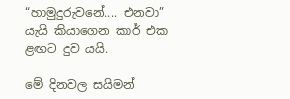“හාමුදුරුවනේ.... එනවා” යැයි කියාගෙන කාර් එක ළඟට දුව යයි.

මේ දිනවල සයිමන්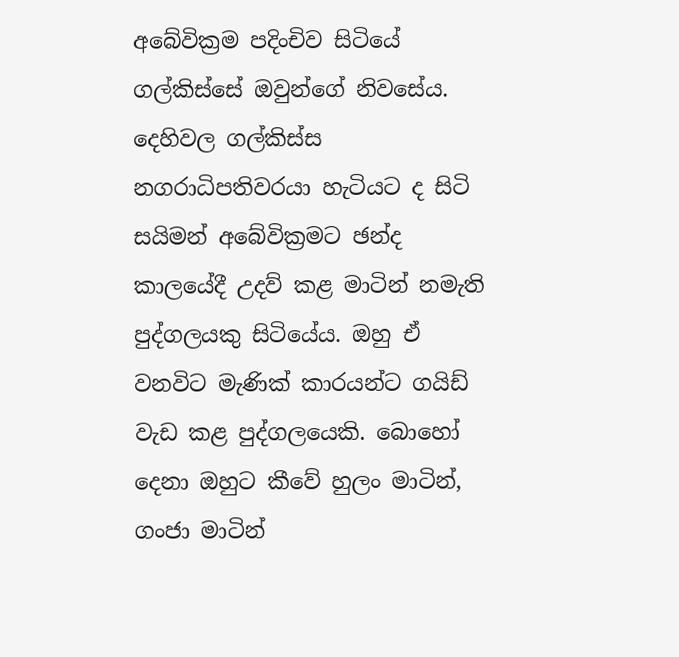අබේවික්‍රම පදිංචිව සිටියේ ගල්කිස්සේ ඔවුන්ගේ නිවසේය. දෙහිවල ගල්කිස්ස නගරාධිපතිවරයා හැටියට ද සිටි සයිමන් අබේවික්‍රමට ඡන්ද කාලයේදී උදව් කළ මාටින් නමැති පුද්ගලයකු සිටියේය. ඔහු ඒ වනවිට මැණික් කාරයන්ට ගයිඩ් වැඩ කළ පුද්ගලයෙකි. බොහෝ දෙනා ඔහුට කීවේ හුලං මාටින්, ගංජා මාටින්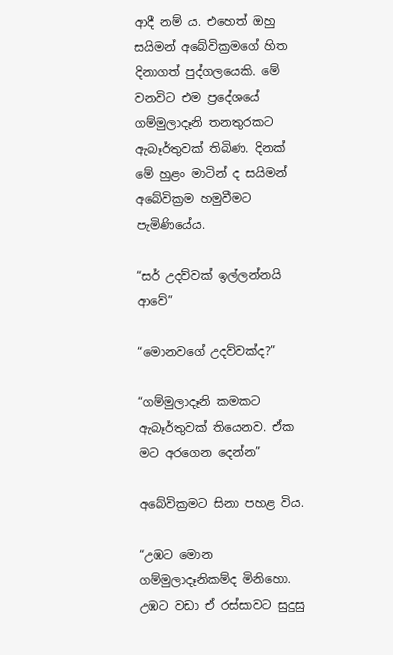ආදී නම් ය. එහෙත් ඔහු සයිමන් අබේවික්‍රමගේ හිත දිනාගත් පුද්ගලයෙකි. මේ වනවිට එම ප්‍රදේශයේ ගම්මුලාදෑනි තනතුරකට ඇබෑර්තුවක් තිබිණ. දිනක් මේ හුළං මාටින් ද සයිමන් අබේවික්‍රම හමුවීමට පැමිණියේය.

“සර් උදව්වක් ඉල්ලන්නයි ආවේ”

“මොනවගේ උදව්වක්ද?”

“ගම්මුලාදෑනි කමකට ඇබෑර්තුවක් තියෙනව. ඒක මට අරගෙන දෙන්න”

අබේවික්‍රමට සිනා පහළ විය.

“උඹට මොන ගම්මුලාදෑනිකම්ද මිනිහො. උඹට වඩා ඒ රස්සාවට සුදුසු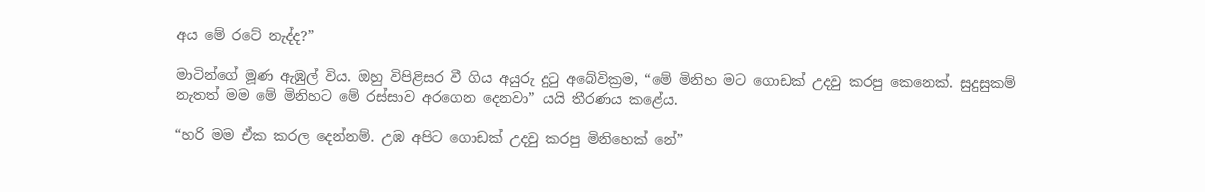අය මේ රටේ නැද්ද?”

මාටින්ගේ මූණ ඇඹුල් විය. ඔහු විපිළිසර වී ගිය අයුරු දුටු අබේවික්‍රම, “මේ මිනිහ මට ගොඩක් උදවු කරපු කෙනෙක්. සුදුසුකම් නැතත් මම මේ මිනිහට මේ රස්සාව අරගෙන දෙනවා” යයි තීරණය කළේය.

“හරි මම ඒක කරල දෙන්නම්. උඹ අපිට ගොඩක් උදවු කරපු මිනිහෙක් නේ”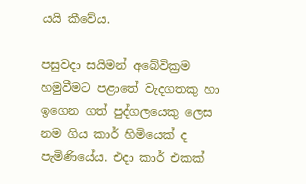යයි කීවේය.

පසුවදා සයිමන් අබේවික්‍රම හමුවීමට පළාතේ වැදගතකු හා ඉගෙන ගත් පුද්ගලයෙකු ලෙස නම ගිය කාර් හිමියෙක් ද පැමිණියේය. එදා කාර් එකක්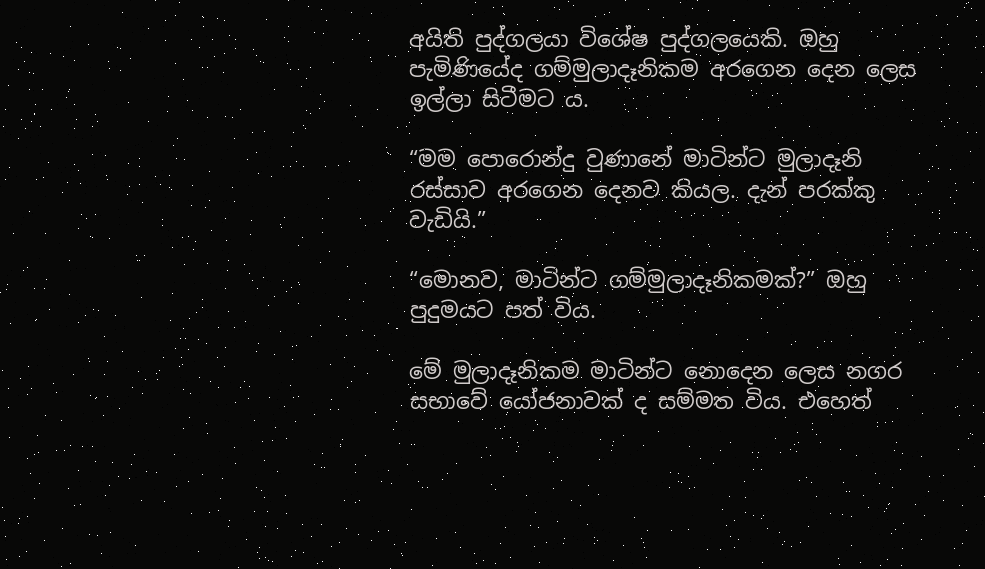අයිති පුද්ගලයා විශේෂ පුද්ගලයෙකි. ඔහු පැමිණියේද ගම්මුලාදෑනිකම අරගෙන දෙන ලෙස ඉල්ලා සිටීමට ය.

“මම පොරොන්දු වුණානේ මාටින්ට මුලාදෑනි රස්සාව අරගෙන දෙනව කියල. දැන් පරක්කු වැඩියි.”

“මොනව, මාටින්ට ගම්මුලාදෑනිකමක්?” ඔහු පුදුමයට පත් විය.

මේ මුලාදෑනිකම මාටින්ට නොදෙන ලෙස නගර සභාවේ යෝජනාවක් ද සම්මත විය. එහෙත්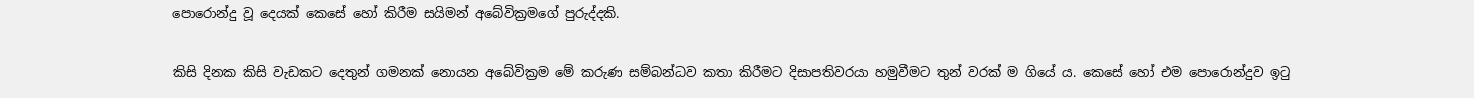පොරොන්දු වූ දෙයක් කෙසේ හෝ කිරීම සයිමන් අබේවික්‍රමගේ පුරුද්දකි.

කිසි දිනක කිසි වැඩකට දෙතුන් ගමනක් නොයන අබේවික්‍රම මේ කරුණ සම්බන්ධව කතා කිරීමට දිසාපතිවරයා හමුවීමට තුන් වරක් ම ගියේ ය. කෙසේ හෝ එම පොරොන්දුව ඉටු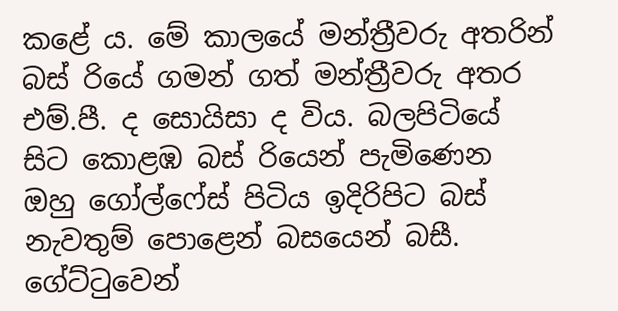කළේ ය. මේ කාලයේ මන්ත්‍රීවරු අතරින් බස් රියේ ගමන් ගත් මන්ත්‍රීවරු අතර එම්.පී. ද සොයිසා ද විය. බලපිටියේ සිට කොළඹ බස් රියෙන් පැමිණෙන ඔහු ගෝල්‍ෆේස් පිටිය ඉදිරිපිට බස් නැවතුම් පොළෙන් බසයෙන් බසී. ගේට්ටුවෙන්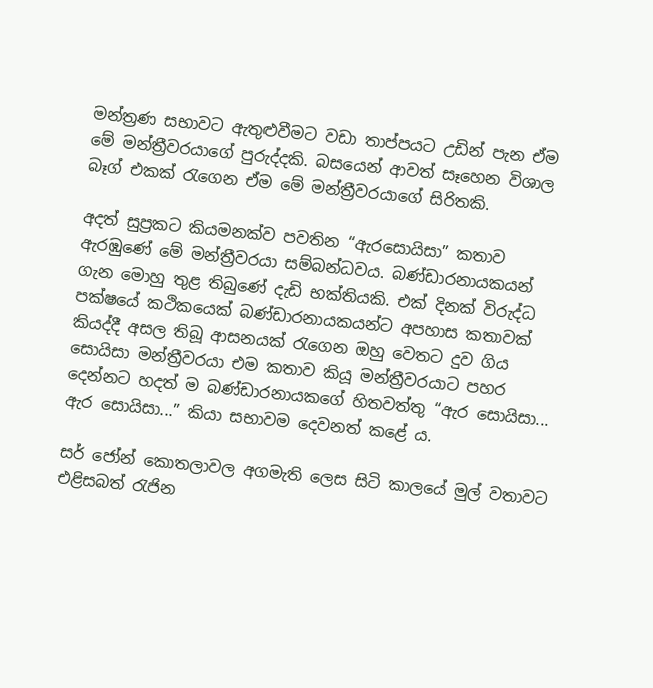මන්ත්‍රණ සභාවට ඇතුළුවීමට වඩා තාප්පයට උඩින් පැන ඒම මේ මන්ත්‍රීවරයාගේ පුරුද්දකි. බසයෙන් ආවත් සෑහෙන විශාල බෑග් එකක් රැගෙන ඒම මේ මන්ත්‍රීවරයාගේ සිරිතකි.

අදත් සුප්‍රකට කියමනක්ව පවතින “ඇරසොයිසා” කතාව ඇරඹුණේ මේ මන්ත්‍රීවරයා සම්බන්ධවය. බණ්ඩාරනායකයන් ගැන මොහු තුළ තිබුණේ දැඩි භක්තියකි. එක් දිනක් විරුද්ධ පක්ෂයේ කථිකයෙක් බණ්ඩාරනායකයන්ට අපහාස කතාවක් කියද්දී අසල තිබූ ආසනයක් රැගෙන ඔහු වෙතට දුව ගිය සොයිසා මන්ත්‍රීවරයා එම කතාව කියූ මන්ත්‍රීවරයාට පහර දෙන්නට හදත් ම බණ්ඩාරනායකගේ හිතවත්තු “ඇර සොයිසා... ඇර සොයිසා...” කියා සභාවම දෙවනත් කළේ ය.

සර් ජෝන් කොතලාවල අගමැති ලෙස සිටි කාලයේ මුල් වතාවට එළිසබත් රැජින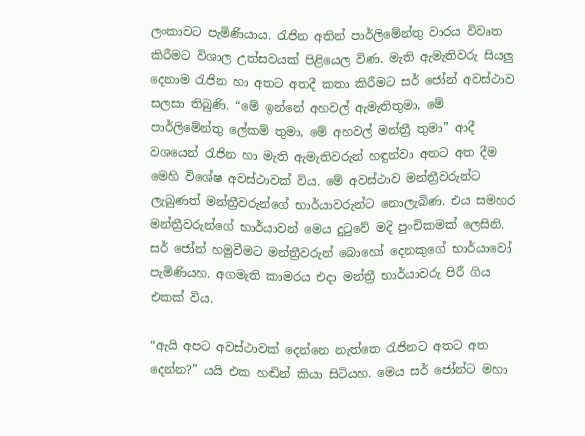ලංකාවට පැමිණියාය. රැජින අතින් පාර්ලිමේන්තු වාරය විවෘත කිරීමට විශාල උත්සවයක් පිළියෙල විණ. මැති ඇමැතිවරු සියලු දෙනාම රැජින හා අතට අතදී කතා කිරීමට සර් ජෝන් අවස්ථාව සලසා තිබුණි. “මේ ඉන්නේ අහවල් ඇමැතිතුමා, මේ පාර්ලිමේන්තු ලේකම් තුමා, මේ අහවල් මන්ත්‍රී තුමා” ආදී වශයෙන් රැජින හා මැති ඇමැතිවරුන් හඳුන්වා අතට අත දීම මෙහි විශේෂ අවස්ථාවක් විය. මේ අවස්ථාව මන්ත්‍රීවරුන්ට ලැබුණත් මන්ත්‍රීවරුන්ගේ භාර්යාවරුන්ට නොලැබිණ. එය සමහර මන්ත්‍රීවරුන්ගේ භාර්යාවන් මෙය දුටුවේ මදි පුංචිකමක් ලෙසිනි. සර් ජෝන් හමුවීමට මන්ත්‍රීවරුන් බොහෝ දෙනකුගේ භාර්යාවෝ පැමිණියහ. අගමැති කාමරය එදා මන්ත්‍රී භාර්යාවරු පිරී ගිය එකක් විය.

“ඇයි අපට අවස්ථාවක් දෙන්නෙ නැත්තෙ රැජිනට අතට අත දෙන්න?” යයි එක හඬින් කියා සිටියහ. මෙය සර් ජෝන්ට මහා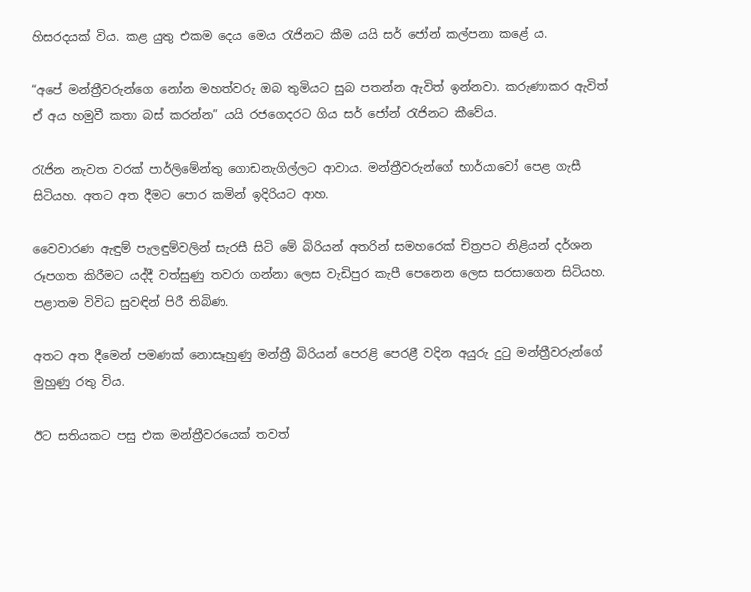හිසරදයක් විය. කළ යුතු එකම දෙය මෙය රැජිනට කීම යයි සර් ජෝන් කල්පනා කළේ ය.

“අපේ මන්ත්‍රීවරුන්ගෙ නෝන මහත්වරු ඔබ තුමියට සුබ පතන්න ඇවිත් ඉන්නවා. කරුණාකර ඇවිත් ඒ අය හමුවී කතා බස් කරන්න” යයි රජගෙදරට ගිය සර් ජෝන් රැජිනට කීවේය.

රැජින නැවත වරක් පාර්ලිමේන්තු ගොඩනැගිල්ලට ආවාය. මන්ත්‍රීවරුන්ගේ භාර්යාවෝ පෙළ ගැසී සිටියහ. අතට අත දීමට පොර කමින් ඉදිරියට ආහ.

වෛවාරණ ඇඳුම් පැලඳුම්වලින් සැරසී සිටි මේ බිරියන් අතරින් සමහරෙක් චිත්‍රපට නිළියන් දර්ශන රූපගත කිරීමට යද්දී වත්සුණු තවරා ගන්නා ලෙස වැඩිපුර කැපී පෙනෙන ලෙස සරසාගෙන සිටියහ. පළාතම විවිධ සුවඳින් පිරී තිබිණ.

අතට අත දීමෙන් පමණක් නොසෑහුණු මන්ත්‍රී බිරියන් පෙරළි පෙරළී වදින අයුරු දුටු මන්ත්‍රීවරුන්ගේ මුහුණු රතු විය.

ඊට සතියකට පසු එක මන්ත්‍රීවරයෙක් තවත්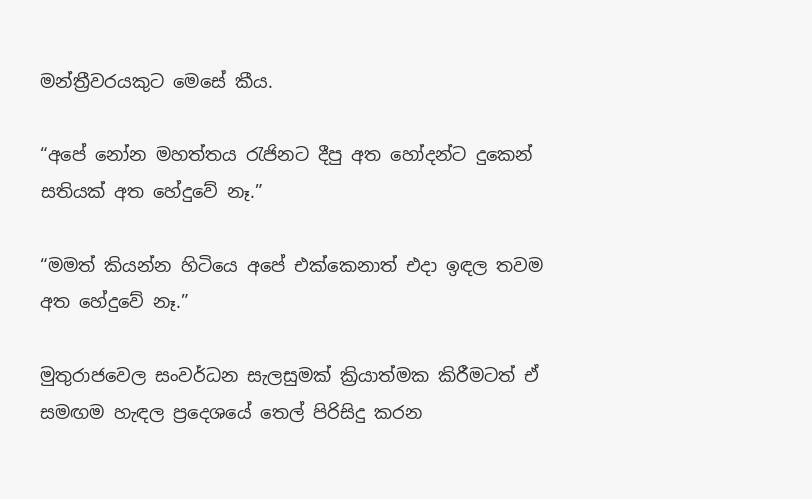මන්ත්‍රීවරයකුට මෙසේ කීය.

“අපේ නෝන මහත්තය රැජිනට දීපු අත හෝදන්ට දුකෙන් සතියක් අත හේදුවේ නෑ.”

“මමත් කියන්න හිටියෙ අපේ එක්කෙනාත් එදා ඉඳල තවම අත හේදුවේ නෑ.”

මුතුරාජවෙල සංවර්ධන සැලසුමක් ක්‍රියාත්මක කිරීමටත් ඒ සමඟම හැඳල ප්‍රදෙශයේ තෙල් පිරිසිදු කරන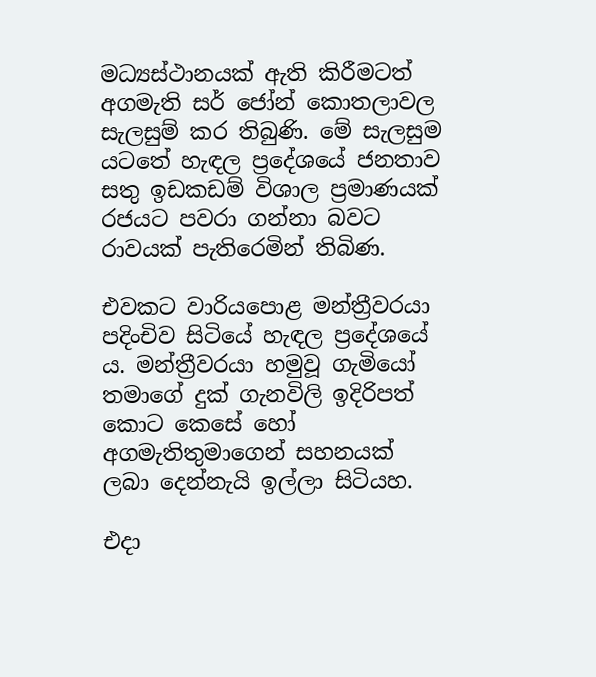මධ්‍යස්ථානයක් ඇති කිරීමටත් අගමැති සර් ජෝන් කොතලාවල සැලසුම් කර තිබුණි. මේ සැලසුම ය‍ටතේ හැඳල ප්‍රදේශයේ ජනතාව සතු ඉඩකඩම් විශාල ප්‍රමාණයක් රජයට පවරා ගන්නා බවට රාවයක් පැතිරෙමින් තිබිණ.

එවකට වාරියපොළ මන්ත්‍රීවරයා පදිංචිව සිටියේ හැඳල ප්‍රදේශයේ ය. මන්ත්‍රීවරයා හමුවූ ගැමියෝ තමාගේ දුක් ගැනවිලි ඉදිරිපත් කොට කෙසේ හෝ අගමැතිතුමාගෙන් සහනයක් ලබා දෙන්නැයි ඉල්ලා සිටියහ.

එදා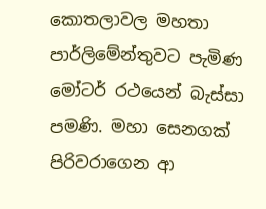කොතලාවල මහතා පාර්ලිමේන්තුවට පැමිණ මෝටර් රථයෙන් බැස්සා පමණි. මහා සෙනගක් පිරිවරාගෙන ආ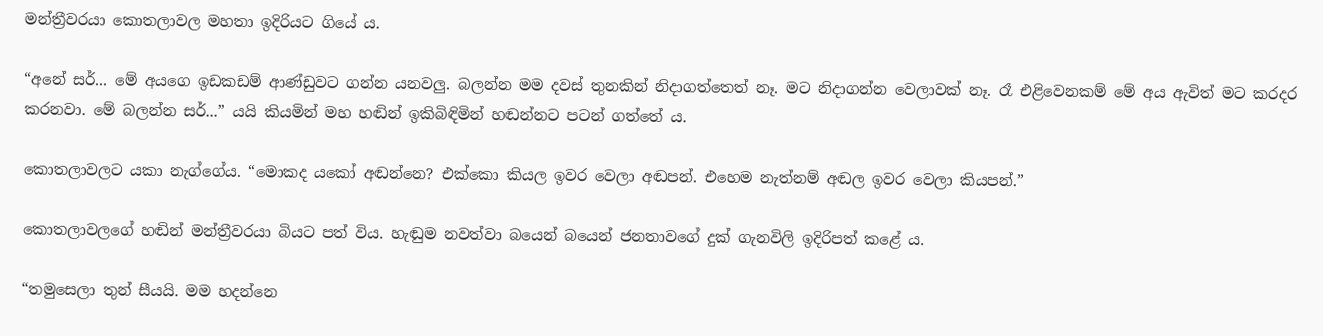මන්ත්‍රීවරයා කොතලාවල මහතා ඉදිරියට ගියේ ය.

“අනේ සර්... මේ අයගෙ ඉඩකඩම් ආණ්ඩුවට ගන්න යනවලු. බලන්න මම දවස් තුනකින් නිදාගත්තෙත් නෑ. මට නිදාගන්න වෙලාවක් නෑ. රෑ එළිවෙනකම් මේ අය ඇවිත් මට කරදර කරනවා. මේ බලන්න සර්...” යයි කියමින් මහ හඬින් ඉකිබිඳිමින් හඬන්නට පටන් ගත්තේ ය.

කොතලාවලට යකා නැග්ගේය. “මොකද යකෝ අඬන්නෙ? එක්කො කියල ඉවර වෙලා අඬපන්. එහෙම නැත්නම් අඬල ඉවර වෙලා කියපන්.”

කොතලාවලගේ හඬින් මන්ත්‍රීවරයා බියට පත් විය. හැඬුම නවත්වා බයෙන් බයෙන් ජනතාවගේ දුක් ගැනවිලි ඉදිරිපත් කළේ ය.

“තමුසෙලා තුන් සීයයි. මම හදන්නෙ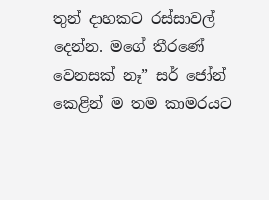තුන් දාහකට රස්සාවල් දෙන්න. මගේ තීරණේ වෙනසක් නෑ” සර් ‍ජෝන් කෙළින් ම තම කාමරයට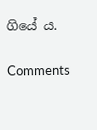ගියේ ය.

Comments